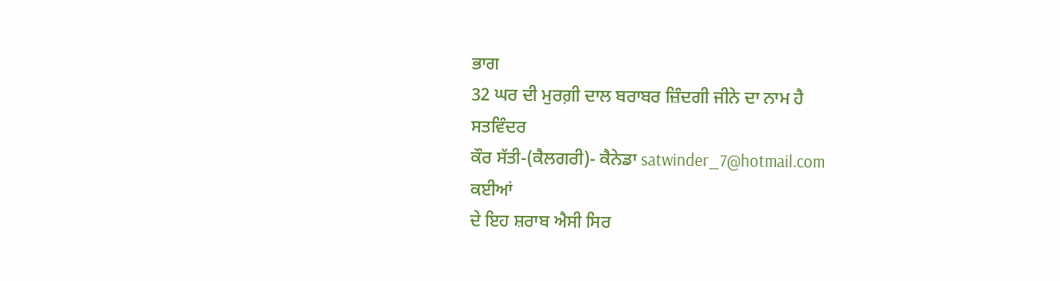ਭਾਗ
32 ਘਰ ਦੀ ਮੁਰਗ਼ੀ ਦਾਲ ਬਰਾਬਰ ਜ਼ਿੰਦਗੀ ਜੀਨੇ ਦਾ ਨਾਮ ਹੈ
ਸਤਵਿੰਦਰ
ਕੌਰ ਸੱਤੀ-(ਕੈਲਗਰੀ)- ਕੈਨੇਡਾ satwinder_7@hotmail.com
ਕਈਆਂ
ਦੇ ਇਹ ਸ਼ਰਾਬ ਐਸੀ ਸਿਰ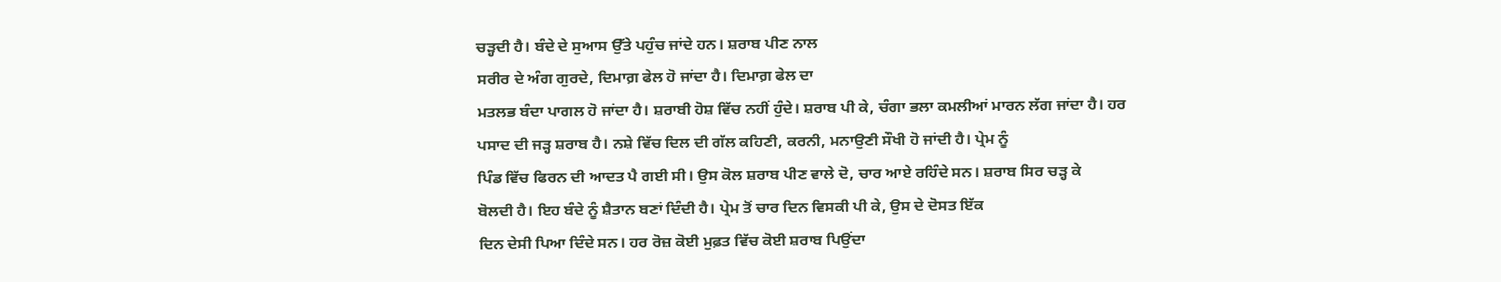ਚੜ੍ਹਦੀ ਹੈ। ਬੰਦੇ ਦੇ ਸੁਆਸ ਉੱਤੇ ਪਹੁੰਚ ਜਾਂਦੇ ਹਨ। ਸ਼ਰਾਬ ਪੀਣ ਨਾਲ
ਸਰੀਰ ਦੇ ਅੰਗ ਗੁਰਦੇ, ਦਿਮਾਗ਼ ਫੇਲ ਹੋ ਜਾਂਦਾ ਹੈ। ਦਿਮਾਗ਼ ਫੇਲ ਦਾ
ਮਤਲਭ ਬੰਦਾ ਪਾਗਲ ਹੋ ਜਾਂਦਾ ਹੈ। ਸ਼ਰਾਬੀ ਹੋਸ਼ ਵਿੱਚ ਨਹੀਂ ਹੁੰਦੇ। ਸ਼ਰਾਬ ਪੀ ਕੇ, ਚੰਗਾ ਭਲਾ ਕਮਲੀਆਂ ਮਾਰਨ ਲੱਗ ਜਾਂਦਾ ਹੈ। ਹਰ
ਪਸਾਦ ਦੀ ਜੜ੍ਹ ਸ਼ਰਾਬ ਹੈ। ਨਸ਼ੇ ਵਿੱਚ ਦਿਲ ਦੀ ਗੱਲ ਕਹਿਣੀ, ਕਰਨੀ, ਮਨਾਉਣੀ ਸੌਖੀ ਹੋ ਜਾਂਦੀ ਹੈ। ਪ੍ਰੇਮ ਨੂੰ
ਪਿੰਡ ਵਿੱਚ ਫਿਰਨ ਦੀ ਆਦਤ ਪੈ ਗਈ ਸੀ। ਉਸ ਕੋਲ ਸ਼ਰਾਬ ਪੀਣ ਵਾਲੇ ਦੋ, ਚਾਰ ਆਏ ਰਹਿੰਦੇ ਸਨ। ਸ਼ਰਾਬ ਸਿਰ ਚੜ੍ਹ ਕੇ
ਬੋਲਦੀ ਹੈ। ਇਹ ਬੰਦੇ ਨੂੰ ਸ਼ੈਤਾਨ ਬਣਾਂ ਦਿੰਦੀ ਹੈ। ਪ੍ਰੇਮ ਤੋਂ ਚਾਰ ਦਿਨ ਵਿਸਕੀ ਪੀ ਕੇ, ਉਸ ਦੇ ਦੋਸਤ ਇੱਕ
ਦਿਨ ਦੇਸੀ ਪਿਆ ਦਿੰਦੇ ਸਨ। ਹਰ ਰੋਜ਼ ਕੋਈ ਮੁਫ਼ਤ ਵਿੱਚ ਕੋਈ ਸ਼ਰਾਬ ਪਿਉਂਦਾ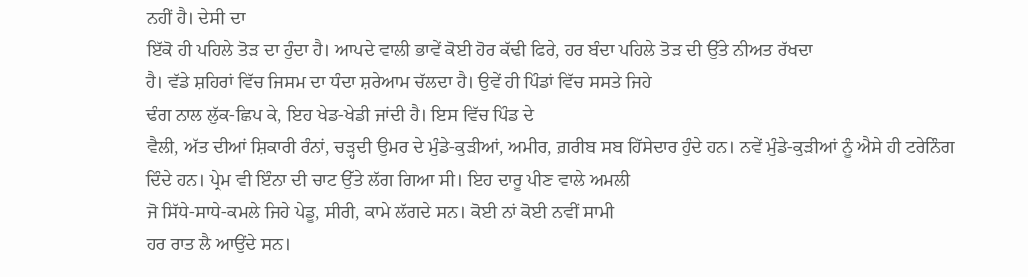ਨਹੀਂ ਹੈ। ਦੇਸੀ ਦਾ
ਇੱਕੋ ਹੀ ਪਹਿਲੇ ਤੋੜ ਦਾ ਹੁੰਦਾ ਹੈ। ਆਪਦੇ ਵਾਲੀ ਭਾਵੇਂ ਕੋਈ ਹੋਰ ਕੱਢੀ ਫਿਰੇ, ਹਰ ਬੰਦਾ ਪਹਿਲੇ ਤੋੜ ਦੀ ਉੱਤੇ ਨੀਅਤ ਰੱਖਦਾ
ਹੈ। ਵੱਡੇ ਸ਼ਹਿਰਾਂ ਵਿੱਚ ਜਿਸਮ ਦਾ ਧੰਦਾ ਸ਼ਰੇਆਮ ਚੱਲਦਾ ਹੈ। ਉਵੇਂ ਹੀ ਪਿੰਡਾਂ ਵਿੱਚ ਸਸਤੇ ਜਿਹੇ
ਢੰਗ ਨਾਲ ਲੁੱਕ-ਛਿਪ ਕੇ, ਇਹ ਖੇਡ-ਖੇਡੀ ਜਾਂਦੀ ਹੈ। ਇਸ ਵਿੱਚ ਪਿੰਡ ਦੇ
ਵੈਲੀ, ਅੱਤ ਦੀਆਂ ਸ਼ਿਕਾਰੀ ਰੰਨਾਂ, ਚੜ੍ਹਦੀ ਉਮਰ ਦੇ ਮੁੰਡੇ-ਕੁੜੀਆਂ, ਅਮੀਰ, ਗ਼ਰੀਬ ਸਬ ਹਿੱਸੇਦਾਰ ਹੁੰਦੇ ਹਨ। ਨਵੇਂ ਮੁੰਡੇ-ਕੁੜੀਆਂ ਨੂੰ ਐਸੇ ਹੀ ਟਰੇਨਿੰਗ
ਦਿੰਦੇ ਹਨ। ਪ੍ਰੇਮ ਵੀ ਇੰਨਾ ਦੀ ਚਾਟ ਉੱਤੇ ਲੱਗ ਗਿਆ ਸੀ। ਇਹ ਦਾਰੂ ਪੀਣ ਵਾਲੇ ਅਮਲੀ
ਜੋ ਸਿੱਧੇ-ਸਾਧੇ-ਕਮਲੇ ਜਿਹੇ ਪੇਡੂ, ਸੀਰੀ, ਕਾਮੇ ਲੱਗਦੇ ਸਨ। ਕੋਈ ਨਾਂ ਕੋਈ ਨਵੀਂ ਸਾਮੀ
ਹਰ ਰਾਤ ਲੈ ਆਉਂਦੇ ਸਨ।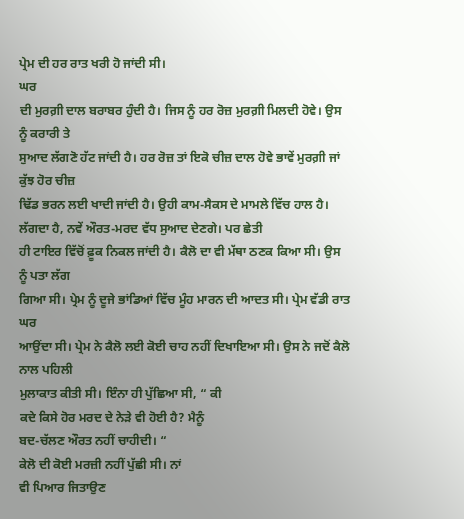ਪ੍ਰੇਮ ਦੀ ਹਰ ਰਾਤ ਖਰੀ ਹੋ ਜਾਂਦੀ ਸੀ।
ਘਰ
ਦੀ ਮੁਰਗ਼ੀ ਦਾਲ ਬਰਾਬਰ ਹੁੰਦੀ ਹੈ। ਜਿਸ ਨੂੰ ਹਰ ਰੋਜ਼ ਮੁਰਗ਼ੀ ਮਿਲਦੀ ਹੋਵੇ। ਉਸ ਨੂੰ ਕਰਾਰੀ ਤੇ
ਸੁਆਦ ਲੱਗਣੋ ਹੱਟ ਜਾਂਦੀ ਹੈ। ਹਰ ਰੋਜ਼ ਤਾਂ ਇਕੋ ਚੀਜ਼ ਦਾਲ ਹੋਵੇ ਭਾਵੇਂ ਮੁਰਗ਼ੀ ਜਾਂ ਕੁੱਝ ਹੋਰ ਚੀਜ਼
ਢਿੱਡ ਭਰਨ ਲਈ ਖਾਦੀ ਜਾਂਦੀ ਹੈ। ਉਹੀ ਕਾਮ-ਸੈਕਸ ਦੇ ਮਾਮਲੇ ਵਿੱਚ ਹਾਲ ਹੈ। ਲੱਗਦਾ ਹੈ, ਨਵੇਂ ਔਰਤ-ਮਰਦ ਵੱਧ ਸੁਆਦ ਦੇਣਗੇ। ਪਰ ਛੇਤੀ
ਹੀ ਟਾਇਰ ਵਿੱਚੋਂ ਫ਼ੂਕ ਨਿਕਲ ਜਾਂਦੀ ਹੈ। ਕੈਲੋ ਦਾ ਵੀ ਮੱਥਾ ਠਣਕ ਕਿਆ ਸੀ। ਉਸ ਨੂੰ ਪਤਾ ਲੱਗ
ਗਿਆ ਸੀ। ਪ੍ਰੇਮ ਨੂੰ ਦੂਜੇ ਭਾਂਡਿਆਂ ਵਿੱਚ ਮੂੰਹ ਮਾਰਨ ਦੀ ਆਦਤ ਸੀ। ਪ੍ਰੇਮ ਵੱਡੀ ਰਾਤ ਘਰ
ਆਉਂਦਾ ਸੀ। ਪ੍ਰੇਮ ਨੇ ਕੈਲੋ ਲਈ ਕੋਈ ਚਾਹ ਨਹੀਂ ਦਿਖਾਇਆ ਸੀ। ਉਸ ਨੇ ਜਦੋਂ ਕੈਲੋ ਨਾਲ ਪਹਿਲੀ
ਮੁਲਾਕਾਤ ਕੀਤੀ ਸੀ। ਇੰਨਾ ਹੀ ਪੁੱਛਿਆ ਸੀ, “ ਕੀ
ਕਦੇ ਕਿਸੇ ਹੋਰ ਮਰਦ ਦੇ ਨੇੜੇ ਵੀ ਹੋਈ ਹੈ? ਮੈਨੂੰ
ਬਦ-ਚੱਲਣ ਔਰਤ ਨਹੀਂ ਚਾਹੀਦੀ। “
ਕੇਲੋ ਦੀ ਕੋਈ ਮਰਜ਼ੀ ਨਹੀਂ ਪੁੱਛੀ ਸੀ। ਨਾਂ
ਵੀ ਪਿਆਰ ਜਿਤਾਉਣ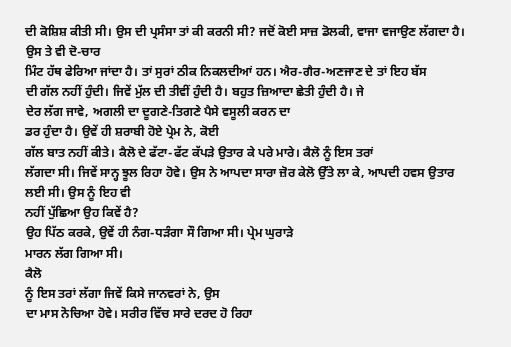ਦੀ ਕੋਸ਼ਿਸ਼ ਕੀਤੀ ਸੀ। ਉਸ ਦੀ ਪ੍ਰਸੰਸਾ ਤਾਂ ਕੀ ਕਰਨੀ ਸੀ? ਜਦੋਂ ਕੋਈ ਸਾਜ਼ ਡੋਲਕੀ, ਵਾਜਾ ਵਜਾਉਣ ਲੱਗਦਾ ਹੈ। ਉਸ ਤੇ ਵੀ ਦੋ-ਚਾਰ
ਮਿੰਟ ਹੱਥ ਫੇਰਿਆ ਜਾਂਦਾ ਹੈ। ਤਾਂ ਸੁਰਾਂ ਠੀਕ ਨਿਕਲਦੀਆਂ ਹਨ। ਐਰ-ਗੈਰ-ਅਣਜਾਣ ਦੇ ਤਾਂ ਇਹ ਬੱਸ
ਦੀ ਗੱਲ ਨਹੀਂ ਹੁੰਦੀ। ਜਿਵੇਂ ਮੁੱਲ ਦੀ ਤੀਵੀਂ ਹੁੰਦੀ ਹੈ। ਬਹੁਤ ਜ਼ਿਆਦਾ ਛੇਤੀ ਹੁੰਦੀ ਹੈ। ਜੇ
ਦੇਰ ਲੱਗ ਜਾਵੇ, ਅਗਲੀ ਦਾ ਦੂਗਣੇ-ਤਿਗਣੇ ਪੈਸੇ ਵਸੂਲੀ ਕਰਨ ਦਾ
ਡਰ ਹੁੰਦਾ ਹੈ। ਉਵੇਂ ਹੀ ਸ਼ਰਾਬੀ ਹੋਏ ਪ੍ਰੇਮ ਨੇ, ਕੋਈ
ਗੱਲ ਬਾਤ ਨਹੀਂ ਕੀਤੇ। ਕੈਲੋ ਦੇ ਫੱਟਾ-ਫੱਟ ਕੱਪੜੇ ਉਤਾਰ ਕੇ ਪਰੇ ਮਾਰੇ। ਕੈਲੋ ਨੂੰ ਇਸ ਤਰਾਂ
ਲੱਗਦਾ ਸੀ। ਜਿਵੇਂ ਸਾਨ੍ਹ ਝੂਲ ਰਿਹਾ ਹੋਵੇ। ਉਸ ਨੇ ਆਪਦਾ ਸਾਰਾ ਜ਼ੋਰ ਕੇਲੋ ਉੱਤੇ ਲਾ ਕੇ, ਆਪਦੀ ਹਵਸ ਉਤਾਰ ਲਈ ਸੀ। ਉਸ ਨੂੰ ਇਹ ਵੀ
ਨਹੀਂ ਪੁੱਛਿਆ ਉਹ ਕਿਵੇਂ ਹੈ?
ਉਹ ਪਿੱਠ ਕਰਕੇ, ਉਵੇਂ ਹੀ ਨੰਗ-ਧੜੰਗਾ ਸੌ ਗਿਆ ਸੀ। ਪ੍ਰੇਮ ਘੁਰਾੜੇ
ਮਾਰਨ ਲੱਗ ਗਿਆ ਸੀ।
ਕੈਲੋ
ਨੂੰ ਇਸ ਤਰਾਂ ਲੱਗਾ ਜਿਵੇਂ ਕਿਸੇ ਜਾਨਵਰਾਂ ਨੇ, ਉਸ
ਦਾ ਮਾਸ ਨੋਚਿਆ ਹੋਵੇ। ਸਰੀਰ ਵਿੱਚ ਸਾਰੇ ਦਰਦ ਹੋ ਰਿਹਾ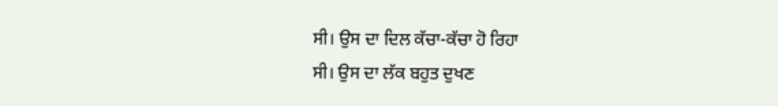ਸੀ। ਉਸ ਦਾ ਦਿਲ ਕੱਚਾ-ਕੱਚਾ ਹੋ ਰਿਹਾ
ਸੀ। ਉਸ ਦਾ ਲੱਕ ਬਹੁਤ ਦੁਖਣ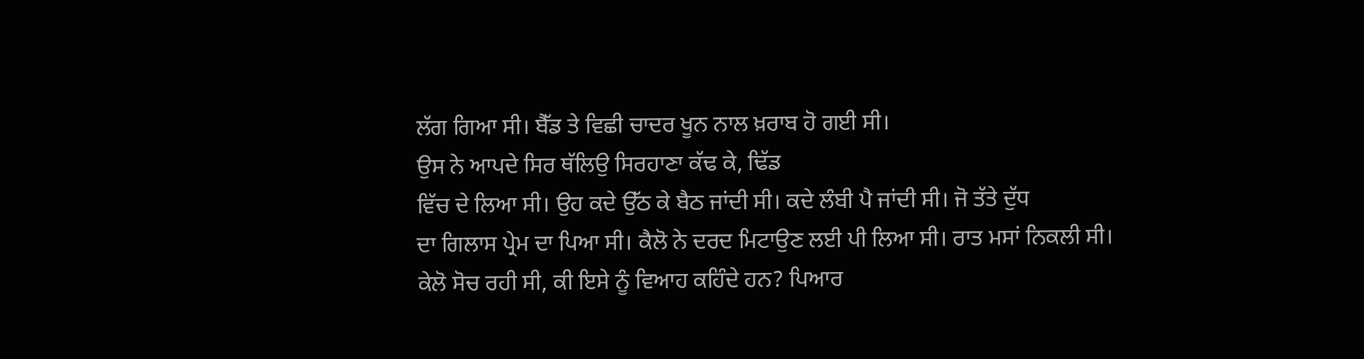ਲੱਗ ਗਿਆ ਸੀ। ਬੈੱਡ ਤੇ ਵਿਛੀ ਚਾਦਰ ਖੂਨ ਨਾਲ ਖ਼ਰਾਬ ਹੋ ਗਈ ਸੀ।
ਉਸ ਨੇ ਆਪਦੇ ਸਿਰ ਥੱਲਿਉ ਸਿਰਹਾਣਾ ਕੱਢ ਕੇ, ਢਿੱਡ
ਵਿੱਚ ਦੇ ਲਿਆ ਸੀ। ਉਹ ਕਦੇ ਉੱਠ ਕੇ ਬੈਠ ਜਾਂਦੀ ਸੀ। ਕਦੇ ਲੰਬੀ ਪੈ ਜਾਂਦੀ ਸੀ। ਜੋ ਤੱਤੇ ਦੁੱਧ
ਦਾ ਗਿਲਾਸ ਪ੍ਰੇਮ ਦਾ ਪਿਆ ਸੀ। ਕੈਲੋ ਨੇ ਦਰਦ ਮਿਟਾਉਣ ਲਈ ਪੀ ਲਿਆ ਸੀ। ਰਾਤ ਮਸਾਂ ਨਿਕਲੀ ਸੀ।
ਕੇਲੋ ਸੋਚ ਰਹੀ ਸੀ, ਕੀ ਇਸੇ ਨੂੰ ਵਿਆਹ ਕਹਿੰਦੇ ਹਨ? ਪਿਆਰ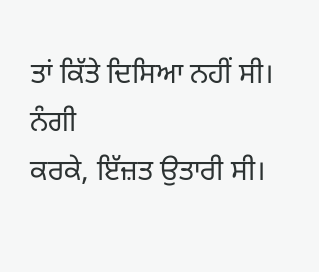ਤਾਂ ਕਿੱਤੇ ਦਿਸਿਆ ਨਹੀਂ ਸੀ। ਨੰਗੀ
ਕਰਕੇ, ਇੱਜ਼ਤ ਉਤਾਰੀ ਸੀ।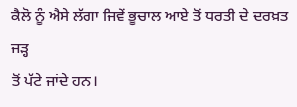ਕੈਲੋ ਨੂੰ ਐਸੇ ਲੱਗਾ ਜਿਵੇਂ ਭੂਚਾਲ ਆਏ ਤੋਂ ਧਰਤੀ ਦੇ ਦਰਖ਼ਤ ਜੜ੍ਹ
ਤੋਂ ਪੱਟੇ ਜਾਂਦੇ ਹਨ।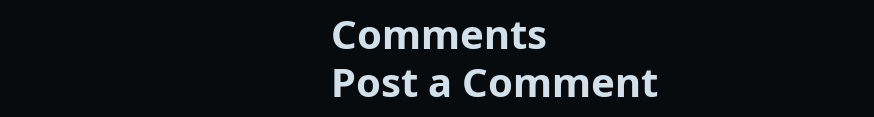Comments
Post a Comment